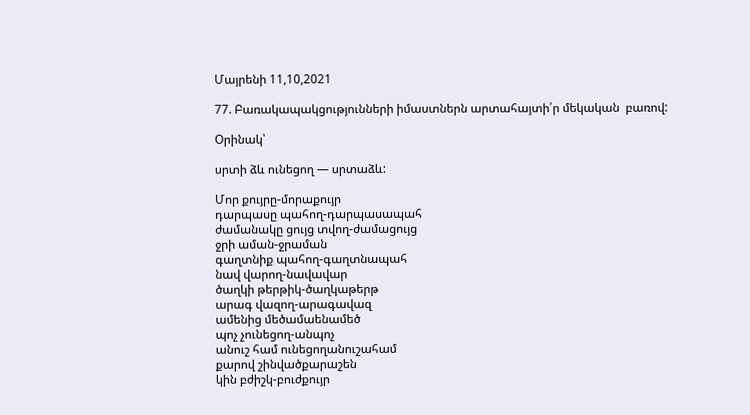Մայրենի 11,10,2021

77. Բառակապակցությունների իմաստներն արտահայտի՛ր մեկական  բառով:

Օրինակ՝

սրտի ձև ունեցող — սրտաձև:

Մոր քույրը-մորաքույր
դարպասը պահող-դարպասապահ
ժամանակը ցույց տվող-ժամացույց
ջրի աման-ջրաման
գաղտնիք պահող-գաղտնապահ
նավ վարող-նավավար
ծաղկի թերթիկ-ծաղկաթերթ
արագ վազող-արագավազ
ամենից մեծամաենամեծ
պոչ չունեցող-անպոչ
անուշ համ ունեցողանուշահամ
քարով շինվածքարաշեն
կին բժիշկ-բուժքույր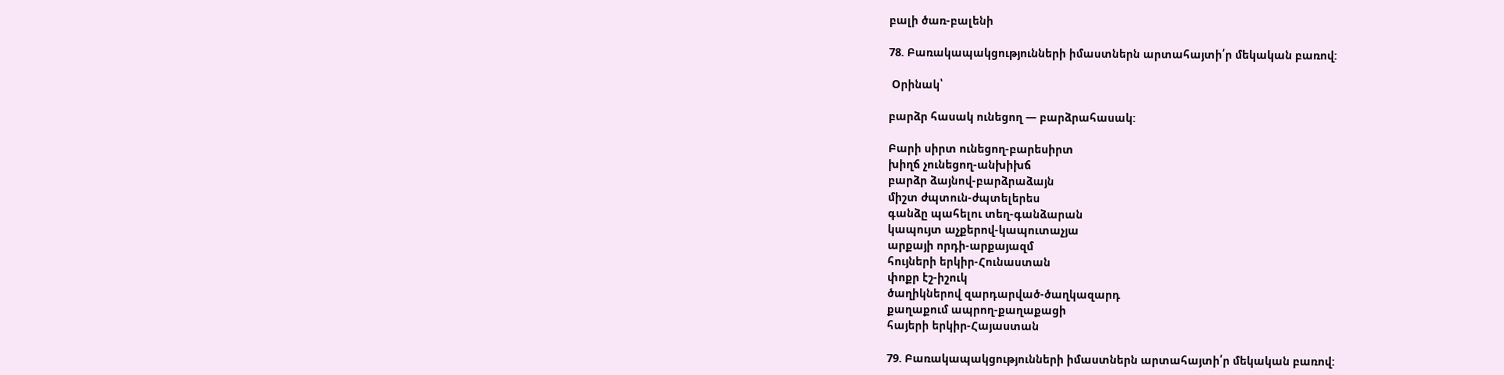բալի ծառ-բալենի

78. Բառակապակցությունների իմաստներն արտահայտի՛ր մեկական բառով:

 Օրինակ՝

բարձր հասակ ունեցող — բարձրահասակ:

Բարի սիրտ ունեցող-բարեսիրտ
խիղճ չունեցող-անխիխճ
բարձր ձայնով-բարձրաձայն
միշտ ժպտուն-ժպտելերես
գանձը պահելու տեղ-գանձարան
կապույտ աչքերով-կապուտաչյա
արքայի որդի-արքայազմ
հույների երկիր-Հունաստան
փոքր էշ-իշուկ
ծաղիկներով զարդարված-ծաղկազարդ
քաղաքում ապրող-քաղաքացի
հայերի երկիր-Հայաստան

79. Բառակապակցությունների իմաստներն արտահայտի՛ր մեկական բառով: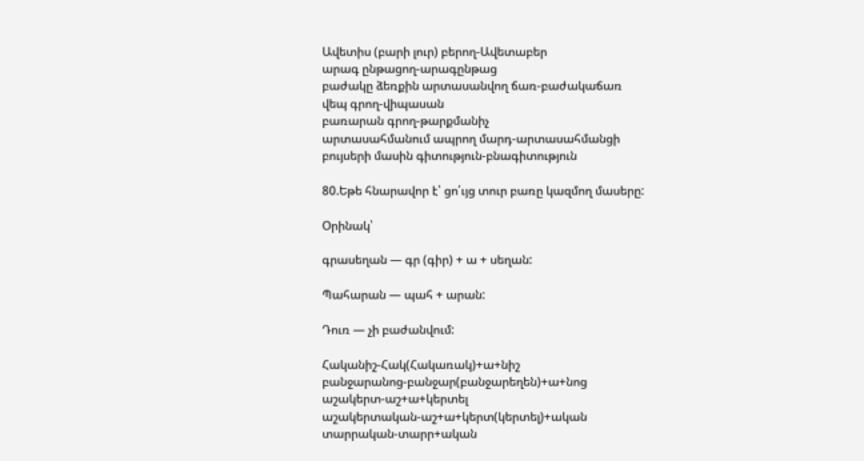Ավետիս (բարի լուր) բերող-Ավետաբեր
արագ ընթացող-արագընթաց
բաժակը ձեռքին արտասանվող ճառ-բաժակաճառ
վեպ գրող-վիպասան
բառարան գրող-թարքմանիչ
արտասահմանում ապրող մարդ-արտասահմանցի
բույսերի մասին գիտություն-բնագիտություն

80.Եթե հնարավոր է՝ ցո՛ւյց տուր բառը կազմող մասերը:

Օրինակ՝

գրասեղան — գր (գիր) + ա + սեղան:

Պահարան — պահ + արան:

Դուռ — չի բաժանվում:

Հականիշ-Հակ(Հակառակ)+ա+նիշ
բանջարանոց-բանջար(բանջարեղեն)+ա+նոց
աշակերտ-աշ+ա+կերտել
աշակերտական-աշ+ա+կերտ(կերտել)+ական
տարրական-տարր+ական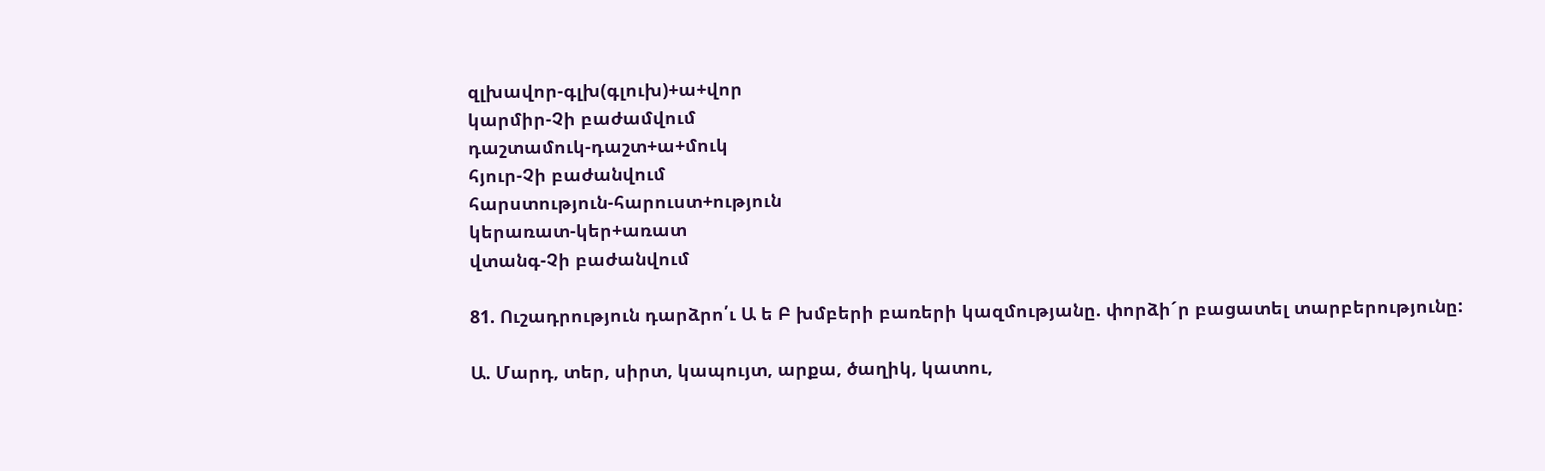զլխավոր-գլխ(գլուխ)+ա+վոր
կարմիր-Չի բաժամվում
դաշտամուկ-դաշտ+ա+մուկ
հյուր-Չի բաժանվում
հարստություն-հարուստ+ություն
կերառատ-կեր+առատ
վտանգ-Չի բաժանվում

81. Ուշադրություն դարձրո՛ւ Ա ե Բ խմբերի բառերի կազմությանը. փորձի´ր բացատել տարբերությունը:

Ա. Մարդ, տեր, սիրտ, կապույտ, արքա, ծաղիկ, կատու,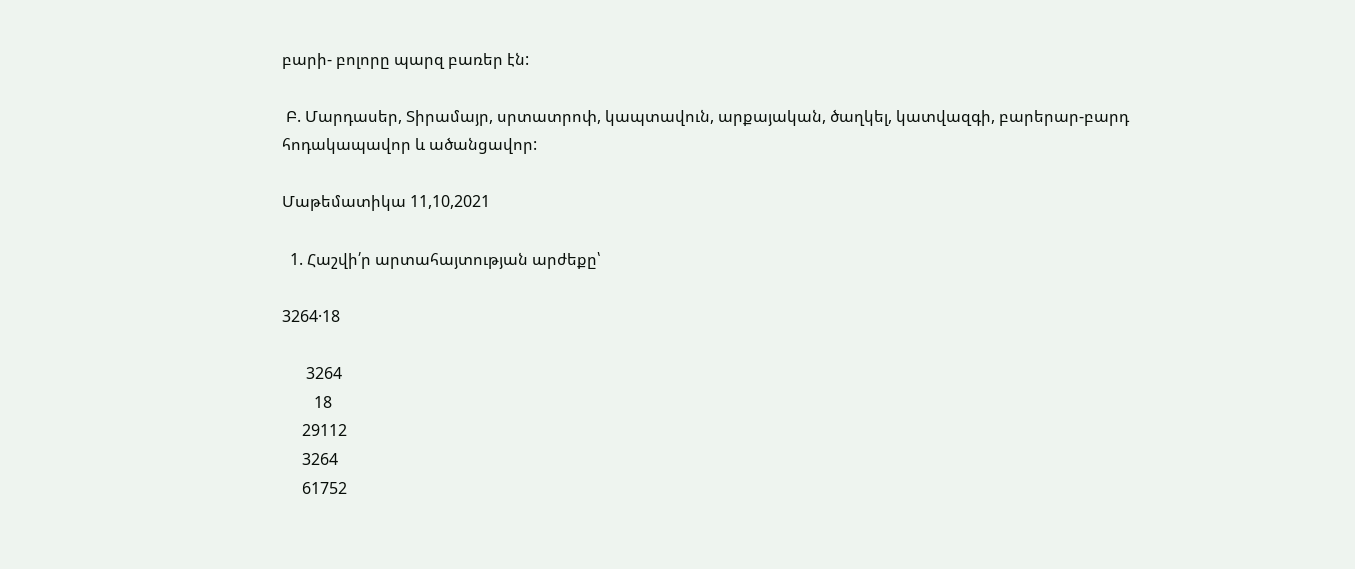բարի- բոլորը պարզ բառեր էն:

 Բ. Մարդասեր, Տիրամայր, սրտատրոփ, կապտավուն, արքայական, ծաղկել, կատվազգի, բարերար-բարդ հոդակապավոր և ածանցավոր:

Մաթեմատիկա 11,10,2021

  1. Հաշվի՛ր արտահայտության արժեքը՝

3264·18

      3264
        18
     29112
     3264
     61752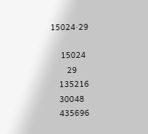15024·29

     15024
        29
    135216
    30048
    435696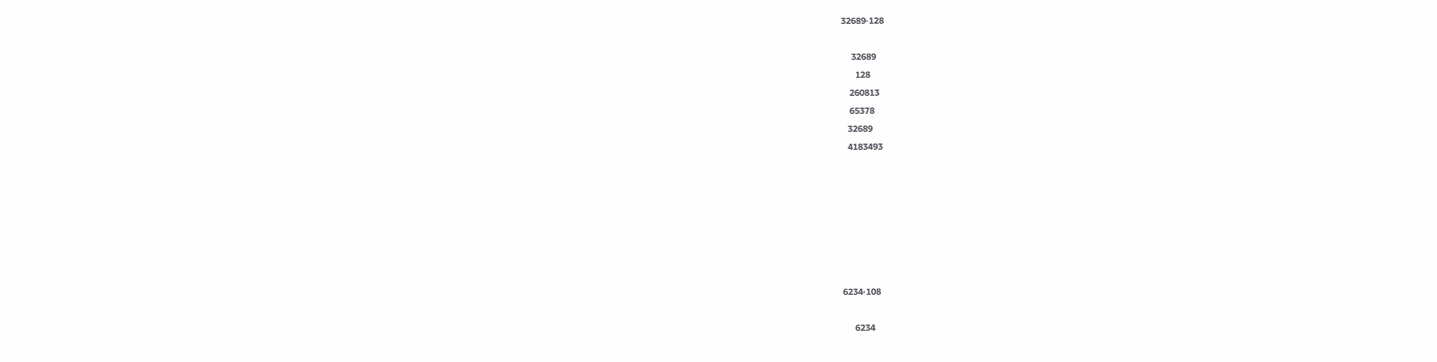32689·128

     32689
       128
    260813
    65378
   32689
   4183493







6234·108

      6234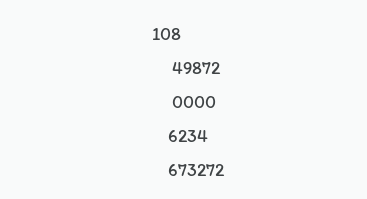108
     49872
     0000
    6234
    673272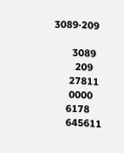3089·209

      3089
       209
     27811
     0000
    6178
    645611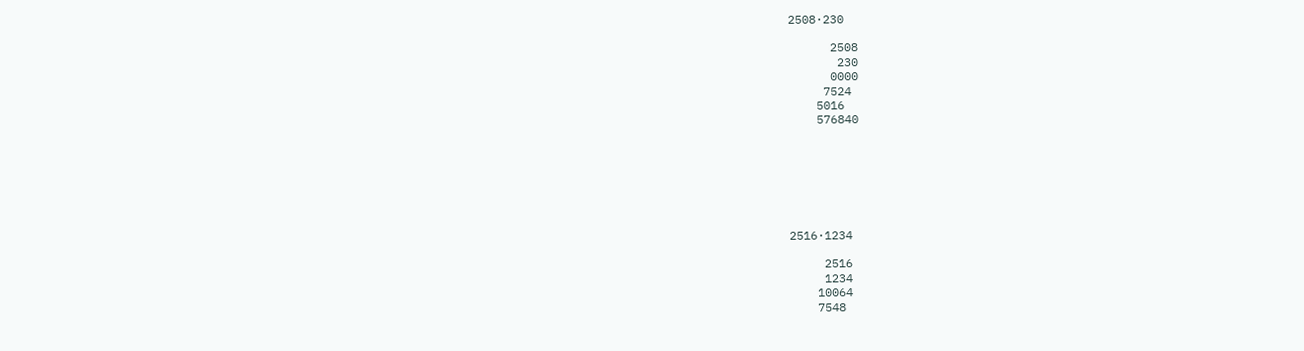2508·230

      2508
       230
      0000
     7524
    5016
    576840







2516·1234

     2516
     1234
    10064
    7548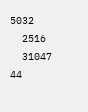5032
  2516
  31047 44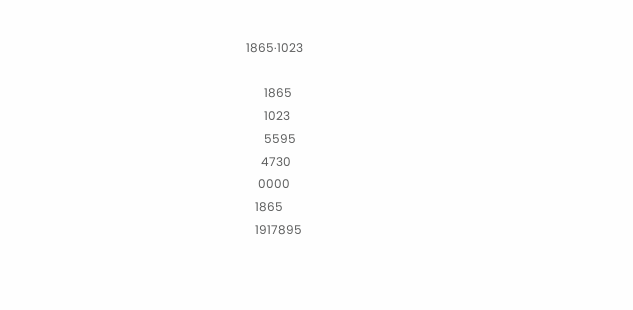1865·1023

      1865
      1023
      5595
     4730
    0000
   1865
   1917895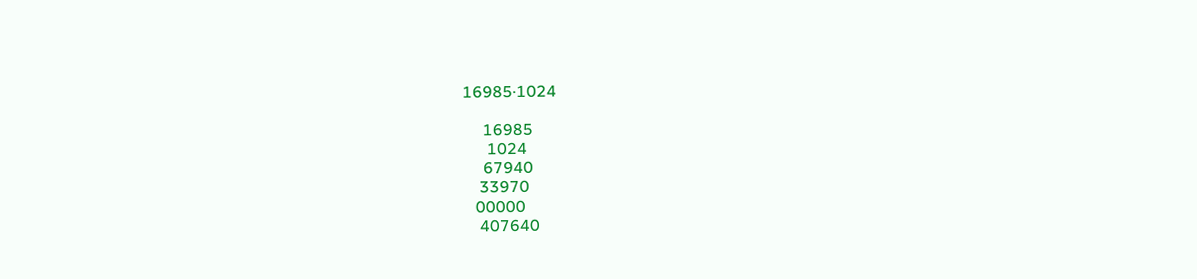16985·1024

     16985
      1024
     67940
    33970
   00000
    407640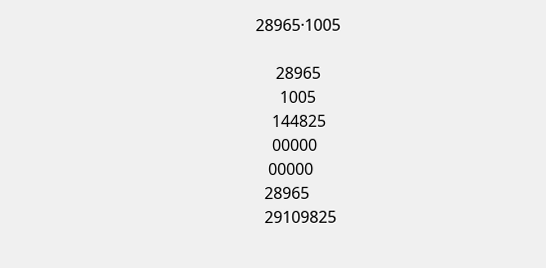28965·1005

     28965
      1005
    144825
    00000
   00000
  28965
  29109825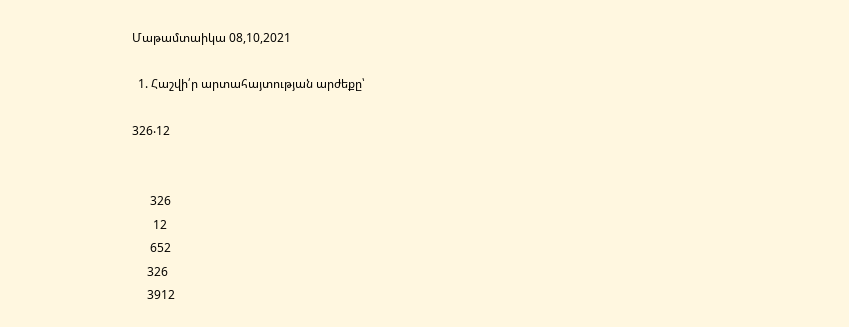Մաթամտաիկա 08,10,2021

  1. Հաշվի՛ր արտահայտության արժեքը՝

326‧12


      326
       12
      652
     326
     3912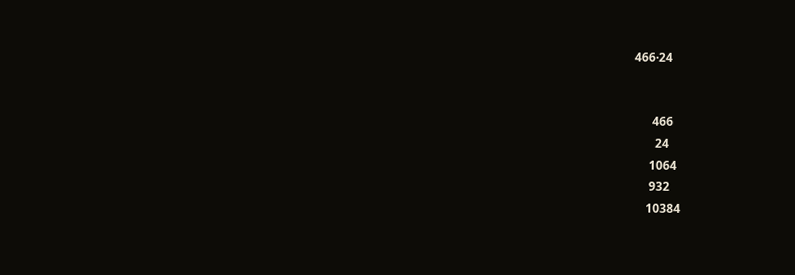466·24


      466
       24
     1064
     932
    10384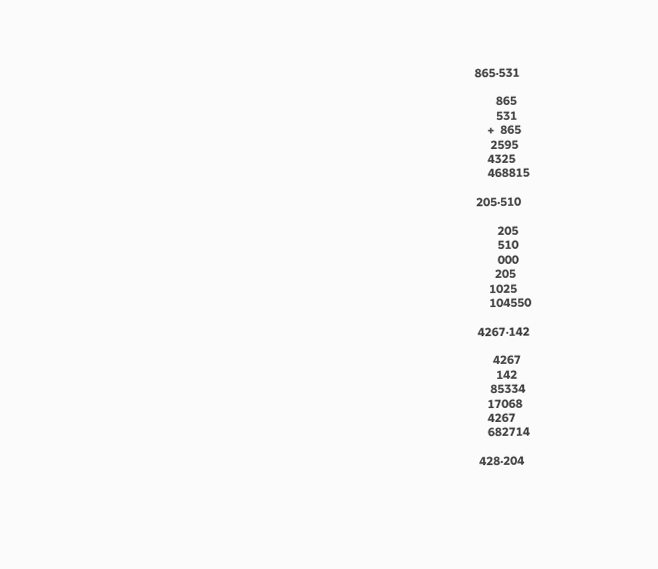865·531

       865
       531
    +  865
     2595
    4325
    468815

205·510

       205
       510
       000
      205
    1025
    104550

4267‧142

     4267
      142
    85334
   17068
   4267
   682714

428·204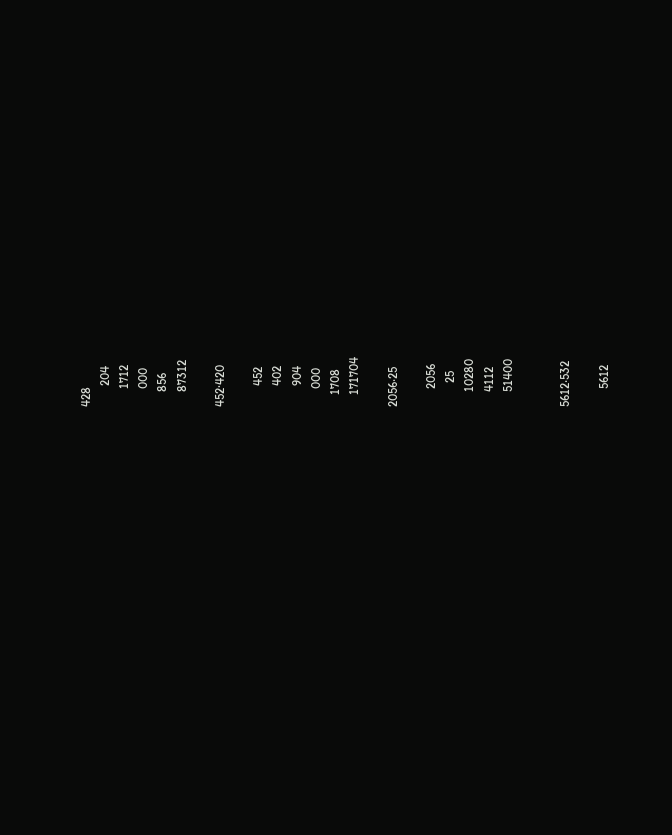428
       204
      1712
      000
     856
     87312

452·420

       452
       402
       904
      000
    1708
    171704

2056‧25

      2056
        25
     10280
     4112
     51400


5612‧532

      5612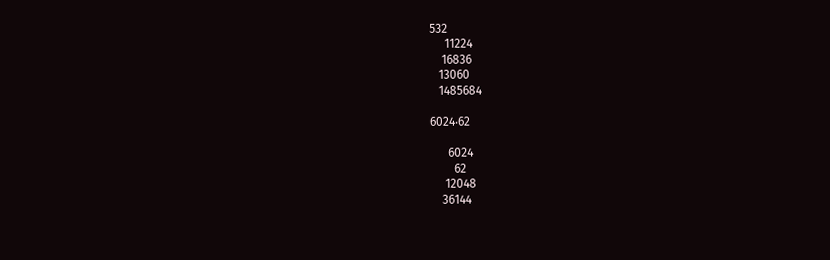532
     11224
    16836
   13060
   1485684

6024‧62

      6024
        62
     12048
    36144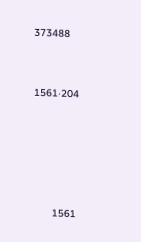373488


1561‧204





      1561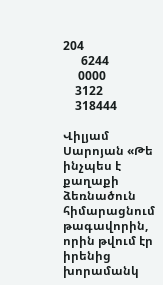204
      6244
     0000
    3122
    318444

Վիլյամ Սարոյան «Թե ինչպես է քաղաքի ձեռնածուն հիմարացնում թագավորին, որին թվում էր իրենից խորամանկ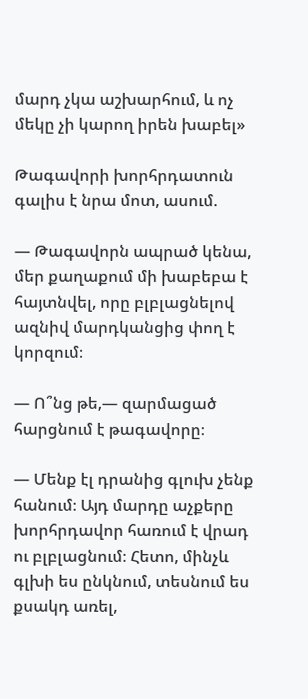մարդ չկա աշխարհում, և ոչ մեկը չի կարող իրեն խաբել»

Թագավորի խորհրդատուն գալիս է նրա մոտ, ասում.

— Թագավորն ապրած կենա, մեր քաղաքում մի խաբեբա է հայտնվել, որը բլբլացնելով ազնիվ մարդկանցից փող է կորզում։

— Ո՞նց թե,— զարմացած հարցնում է թագավորը։

— Մենք էլ դրանից գլուխ չենք հանում։ Այդ մարդը աչքերը խորհրդավոր հառում է վրադ ու բլբլացնում։ Հետո, մինչև գլխի ես ընկնում, տեսնում ես քսակդ առել,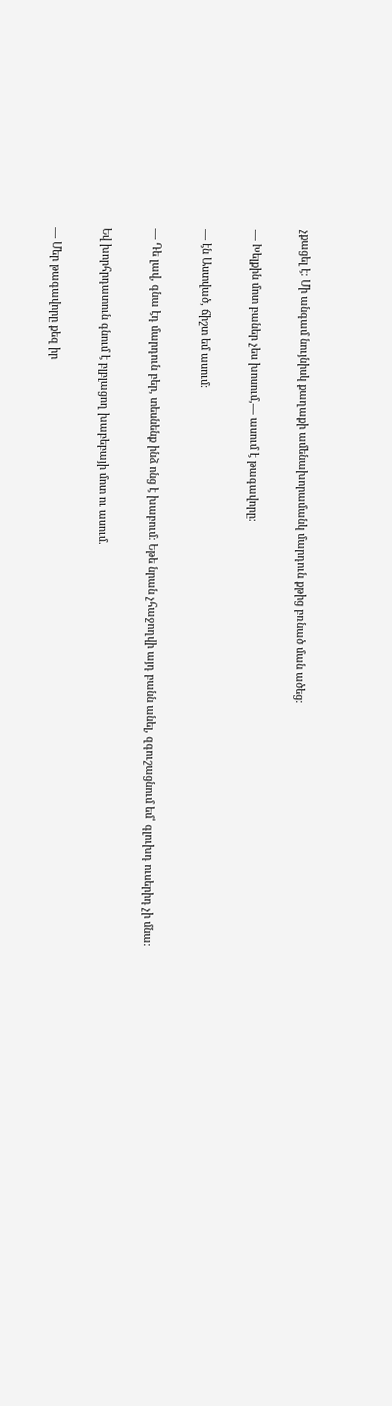չքացել է։ Մի անգամ նույնիսկ քաղաքի ամենախորամանկ մարդուն քթից բռնած ման ածեց։

— Խելքին մոտ բաներ չես խոսում,— ասում է թագավորը։

— էն Աստված, ճիշտ եմ ասում։

— Դե լավ, գնա էդ մարդուն բեր, տեսնենք ինձ ոնց է խաբում։ Եթե նրան չհաջողվի այդ բանն անել, զգուշացնում եմ՝ գլուխդ ուսերիդ չի մնա։

Եվ խորհրդատուն գնում է բլբլացող խաբեբայի մոտ ու ասում.

— Մեր թագավորը քեզ իր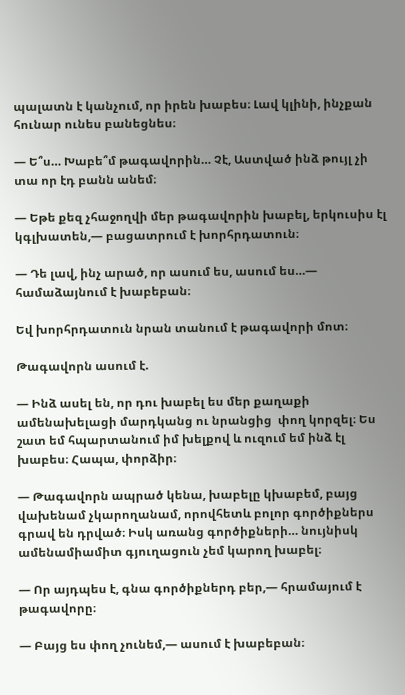պալատն է կանչում, որ իրեն խաբես։ Լավ կլինի, ինչքան հունար ունես բանեցնես։

— Ե՞ս… Խաբե՞մ թագավորին… Չէ, Աստված ինձ թույլ չի տա որ էդ բանն անեմ։

— Եթե քեզ չհաջողվի մեր թագավորին խաբել, երկուսիս էլ կգլխատեն,— բացատրում է խորհրդատուն։

— Դե լավ, ինչ արած, որ ասում ես, ասում ես…— համաձայնում է խաբեբան։

Եվ խորհրդատուն նրան տանում է թագավորի մոտ։

Թագավորն ասում է.

— Ինձ ասել են, որ դու խաբել ես մեր քաղաքի ամենախելացի մարդկանց ու նրանցից  փող կորզել։ Ես շատ եմ հպարտանում իմ խելքով և ուզում եմ ինձ էլ խաբես։ Հապա, փորձիր։

— Թագավորն ապրած կենա, խաբելը կխաբեմ, բայց վախենամ չկարողանամ, որովհետև բոլոր գործիքներս գրավ են դրված։ Իսկ առանց գործիքների… նույնիսկ ամենամիամիտ գյուղացուն չեմ կարող խաբել։

— Որ այդպես է, գնա գործիքներդ բեր,— հրամայում է թագավորը։

— Բայց ես փող չունեմ,— ասում է խաբեբան։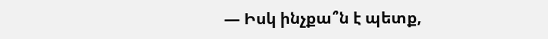— Իսկ ինչքա՞ն է պետք,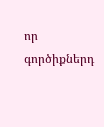որ գործիքներդ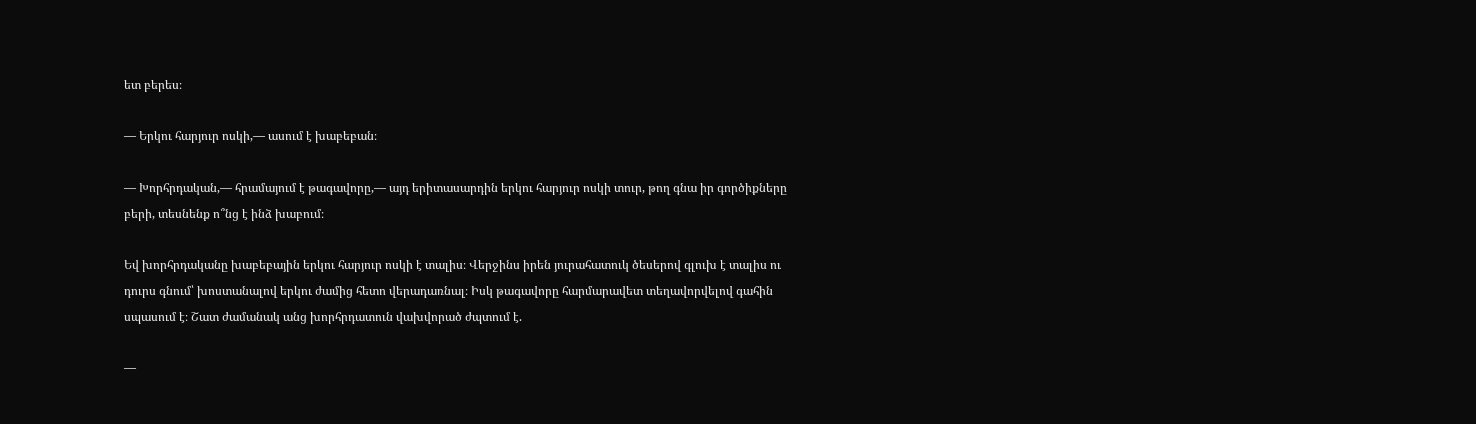ետ բերես։

— Երկու հարյուր ոսկի,— ասում է խաբեբան։

— Խորհրդական,— հրամայում է թագավորը,— այդ երիտասարդին երկու հարյուր ոսկի տուր, թող գնա իր գործիքները բերի, տեսնենք ո՞նց է ինձ խաբում։

Եվ խորհրդականը խաբեբային երկու հարյուր ոսկի է տալիս։ Վերջինս իրեն յուրահատուկ ծեսերով գլուխ է տալիս ու դուրս գնում՝ խոստանալով երկու ժամից հետո վերադառնալ։ Իսկ թագավորը հարմարավետ տեղավորվելով գահին սպասում է։ Շատ ժամանակ անց խորհրդատուն վախվորած ժպտում է.

—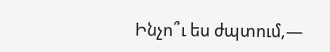Ինչո՞ւ ես ժպտում,—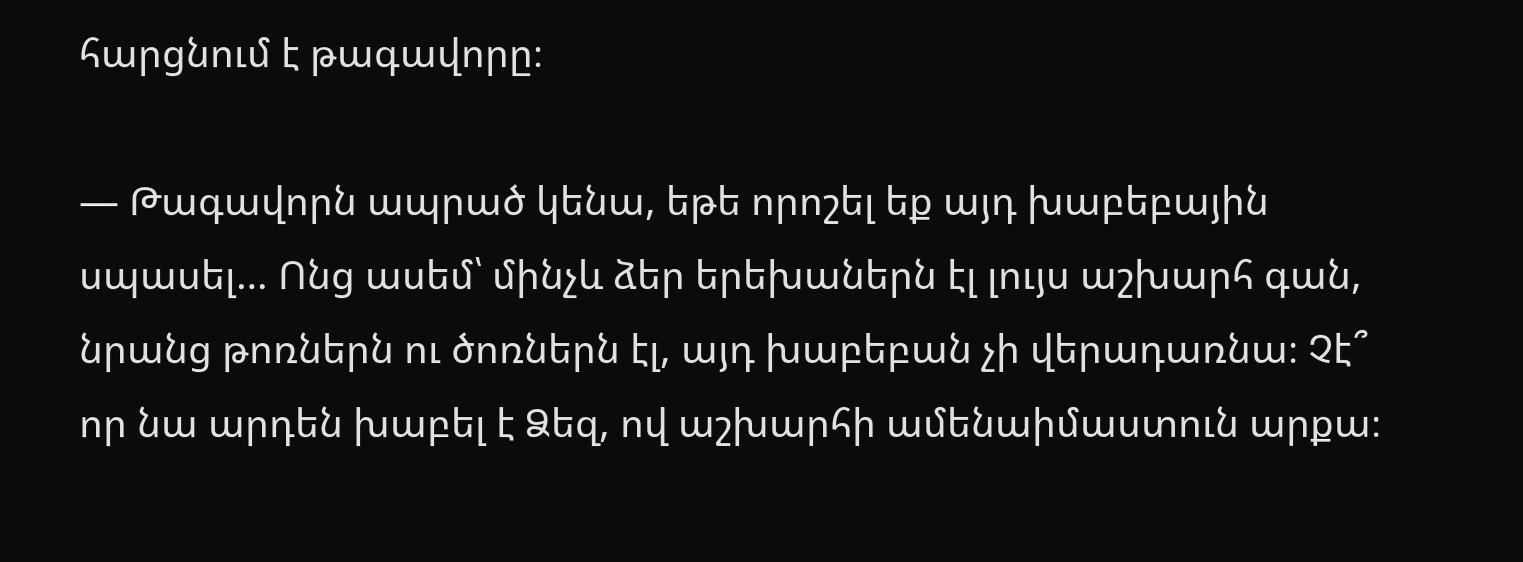հարցնում է թագավորը։

— Թագավորն ապրած կենա, եթե որոշել եք այդ խաբեբային սպասել… Ոնց ասեմ՝ մինչև ձեր երեխաներն էլ լույս աշխարհ գան, նրանց թոռներն ու ծոռներն էլ, այդ խաբեբան չի վերադառնա։ Չէ՞ որ նա արդեն խաբել է Ձեզ, ով աշխարհի ամենաիմաստուն արքա։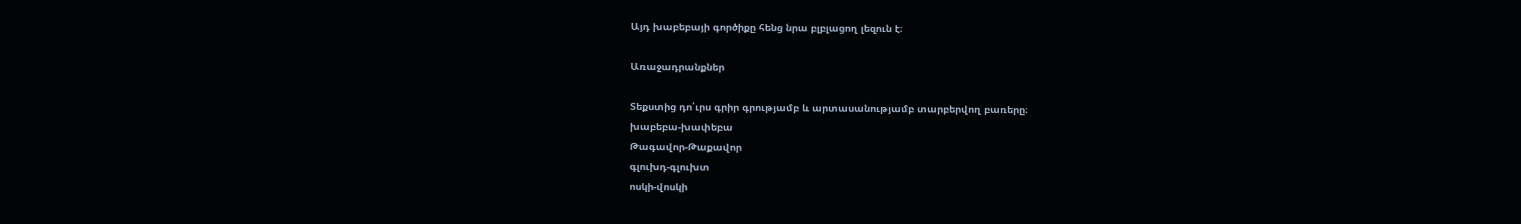Այդ խաբեբայի գործիքը հենց նրա բլբլացող լեզուն է։

Առաջադրանքներ

Տեքստից դո՛ւրս գրիր գրությամբ և արտասանությամբ տարբերվող բառերը։
խաբեբա-խափեբա
Թագավոր-Թաքավոր
գլուխդ-գլուխտ
ոսկի-վոսկի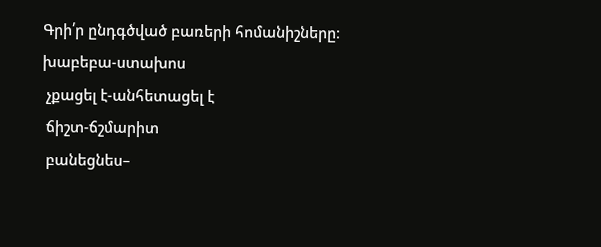Գրի՛ր ընդգծված բառերի հոմանիշները։
խաբեբա-ստախոս
 չքացել է-անհետացել է
 ճիշտ-ճշմարիտ
 բանեցնես–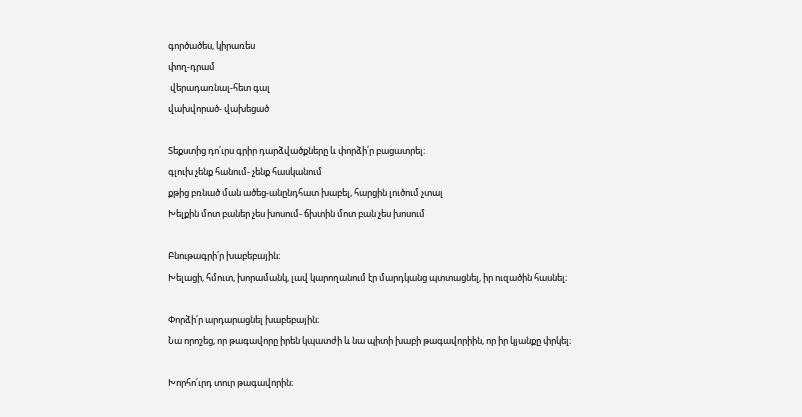գործածես, կիրառես
փող-դրամ
 վերադառնալ-հետ գալ
վախվորած- վախեցած

Տեքստից դո՛ւրս գրիր դարձվածքները և փորձի՛ր բացատրել։
գլուխ չենք հանում- չենք հասկանում
քթից բռնած ման ածեց-անընդհատ խաբել, հարցին լուծում չտալ
Խելքին մոտ բաներ չես խոսում- ճխտին մոտ բան չես խոսում

Բնութագրի՛ր խաբեբային։
Խելացի, հմուտ, խորամանկ, լավ կարողանում էր մարդկանց պտտացնել, իր ուզածին հասնել։

Փորձի՛ր արդարացնել խաբեբային։
Նա որոշեց, որ թագավորը իրեն կպատժի և նա պիտի խաբի թագավորիին, որ իր կյանքը փրկել։

Խորհո՛ւրդ տուր թագավորին։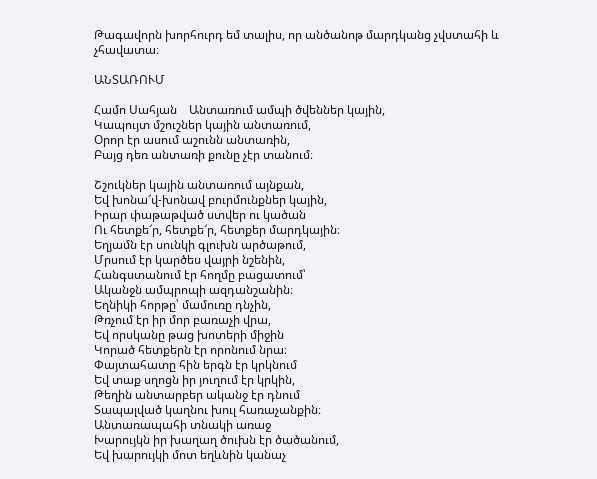Թագավորն խորհուրդ եմ տալիս, որ անծանոթ մարդկանց չվստահի և չհավատա։

ԱՆՏԱՌՈՒՄ

Համո Սահյան    Անտառում ամպի ծվեններ կային,
Կապույտ մշուշներ կային անտառում,
Օրոր էր ասում աշունն անտառին,
Բայց դեռ անտառի քունը չէր տանում։

Շշուկներ կային անտառում այնքան,
Եվ խոնա՜վ-խոնավ բուրմունքներ կային,
Իրար փաթաթված ստվեր ու կածան
Ու հետքե՜ր, հետքե՜ր, հետքեր մարդկային։
Եղյամն էր սունկի գլուխն արծաթում,
Մրսում էր կարծես վայրի նշենին,
Հանգստանում էր հողմը բացատում՝
Ականջն ամպրոպի ազդանշանին։
Եղնիկի հորթը՝ մամուռը դնչին,
Թռչում էր իր մոր բառաչի վրա,
Եվ որսկանը թաց խոտերի միջին
Կորած հետքերն էր որոնում նրա։
Փայտահատը հին երգն էր կրկնում
Եվ տաք սղոցն իր յուղում էր կրկին,
Թեղին անտարբեր ականջ էր դնում
Տապալված կաղնու խուլ հառաչանքին։
Անտառապահի տնակի առաջ
Խարույկն իր խաղաղ ծուխն էր ծածանում,
Եվ խարույկի մոտ եղևնին կանաչ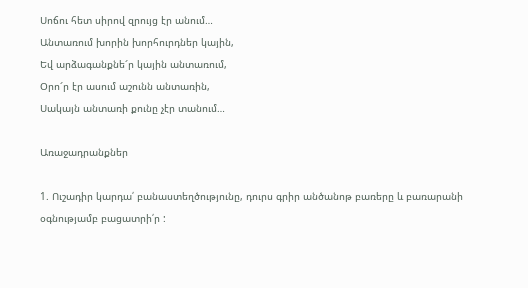Սոճու հետ սիրով զրույց էր անում…
Անտառում խորին խորհուրդներ կային,
Եվ արձագանքնե՜ր կային անտառում,
Օրո՜ր էր ասում աշունն անտառին,
Սակայն անտառի քունը չէր տանում…

Առաջադրանքներ

1. Ուշադիր կարդա՛ բանաստեղծությունը, դուրս գրիր անծանոթ բառերը և բառարանի օգնությամբ բացատրի՛ր :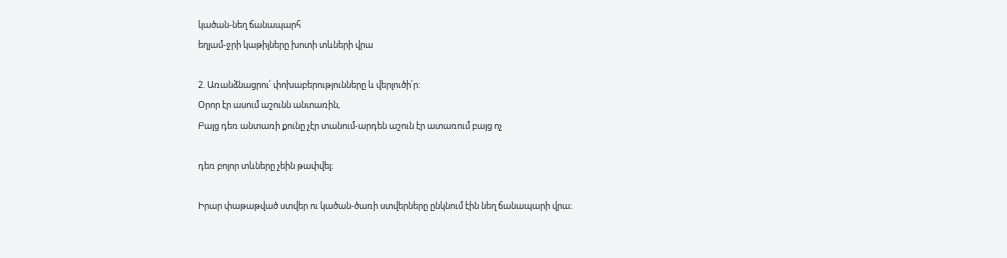կածան-նեղ ճանապարհ
եղյամ-ջրի կաթիլները խոտի տևների վրա

2. Առանձնացրու՛ փոխաբերությունները և վերլուծի՛ր:
Օրոր էր ասում աշունն անտառին,
Բայց դեռ անտառի քունը չէր տանում-արդեն աշուն էր ատառում բայց ոչ

դեռ բոլոր տևները չեին թափվել։

Իրար փաթաթված ստվեր ու կածան-ծառի ստվերները ընկնում էին նեղ ճանապարի վրա։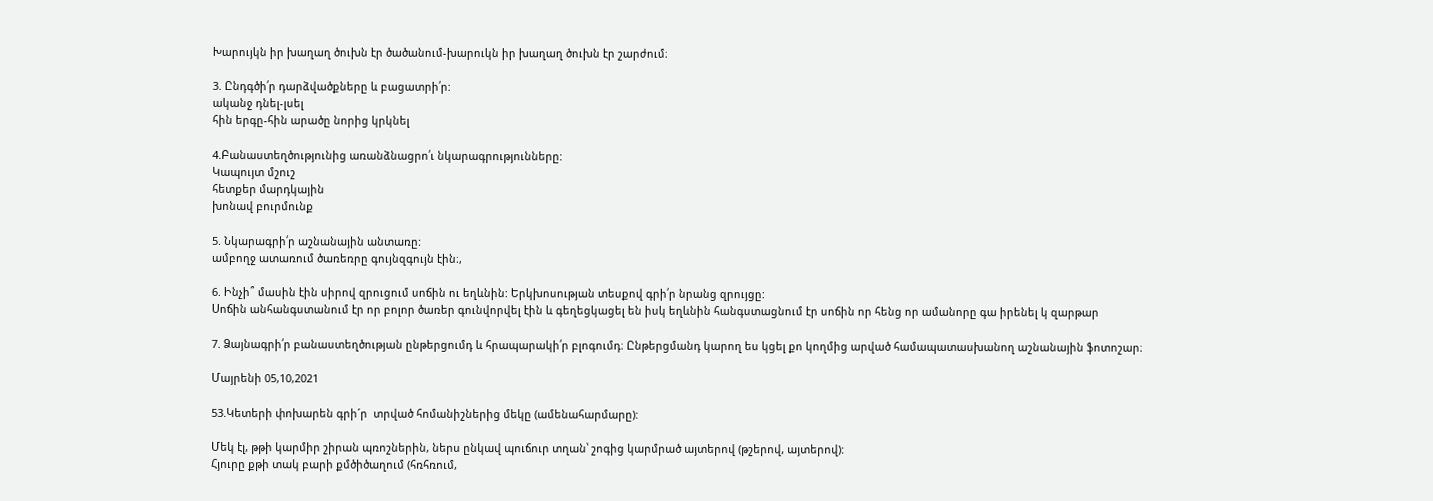Խարույկն իր խաղաղ ծուխն էր ծածանում-խարուկն իր խաղաղ ծուխն էր շարժում։

3. Ընդգծի՛ր դարձվածքները և բացատրի՛ր:
ականջ դնել-լսել
հին երգը-հին արածը նորից կրկնել

4.Բանաստեղծությունից առանձնացրո՛ւ նկարագրությունները:
Կապույտ մշուշ
հետքեր մարդկային
խոնավ բուրմունք

5. Նկարագրի՛ր աշնանային անտառը:
ամբողջ ատառում ծառեռրը գույնզգույն էին։,

6. Ինչի՞ մասին էին սիրով զրուցում սոճին ու եղևնին: Երկխոսության տեսքով գրի՛ր նրանց զրույցը:
Սոճին անհանգստանում էր որ բոլոր ծառեր գունվորվել էին և գեղեցկացել են իսկ եղևնին հանգստացնում էր սոճին որ հենց որ ամանորը գա իրենել կ զարթար

7. Ձայնագրի՛ր բանաստեղծության ընթերցումդ և հրապարակի՛ր բլոգումդ։ Ընթերցմանդ կարող ես կցել քո կողմից արված համապատասխանող աշնանային ֆոտոշար։

Մայրենի 05,10,2021

53.Կետերի փոխարեն գրի´ր  տրված հոմանիշներից մեկը (ամենահարմարը):

Մեկ էլ, թթի կարմիր շիրան պռոշներին, ներս ընկավ պուճուր տղան՝ շոգից կարմրած այտերով (թշերով, այտերով):
Հյուրը քթի տակ բարի քմծիծաղում (հռհռում,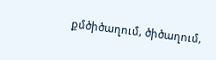քմծիծաղում, ծիծաղում,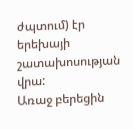ժպտում) էր երեխայի շատախոսության վրա:
Առաջ բերեցին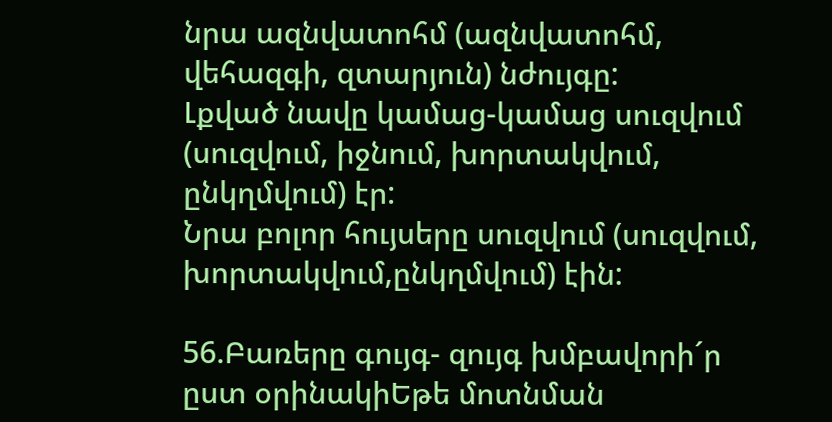նրա ազնվատոհմ (ազնվատոհմ, վեհազգի, զտարյուն) նժույգը:
Լքված նավը կամաց-կամաց սուզվում (սուզվում, իջնում, խորտակվում, ընկղմվում) էր:
Նրա բոլոր հույսերը սուզվում (սուզվում, խորտակվում,ընկղմվում) էին:

56.Բառերը գույգ- զույգ խմբավորի´ր  ըստ օրինակիԵթե մոտնման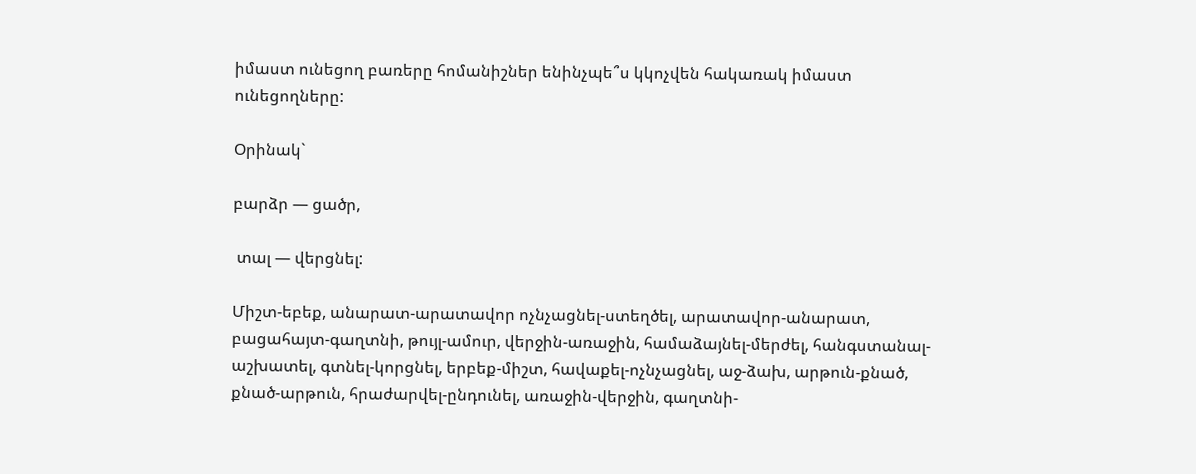իմաստ ունեցող բառերը հոմանիշներ ենինչպե՞ս կկոչվեն հակառակ իմաստ ունեցողները:

Օրինակ`

բարձր — ցածր,

 տալ — վերցնել:

Միշտ-եբեք, անարատ-արատավոր ոչնչացնել-ստեղծել, արատավոր-անարատ, բացահայտ-գաղտնի, թույլ-ամուր, վերջին-առաջին, համաձայնել-մերժել, հանգստանալ-աշխատել, գտնել-կորցնել, երբեք-միշտ, հավաքել-ոչնչացնել, աջ-ձախ, արթուն-քնած, քնած-արթուն, հրաժարվել-ընդունել, առաջին-վերջին, գաղտնի-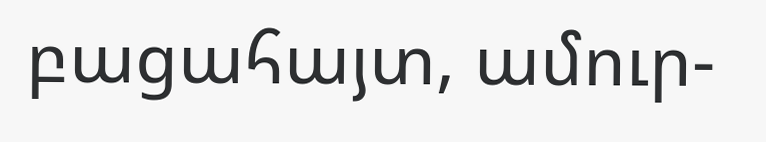բացահայտ, ամուր-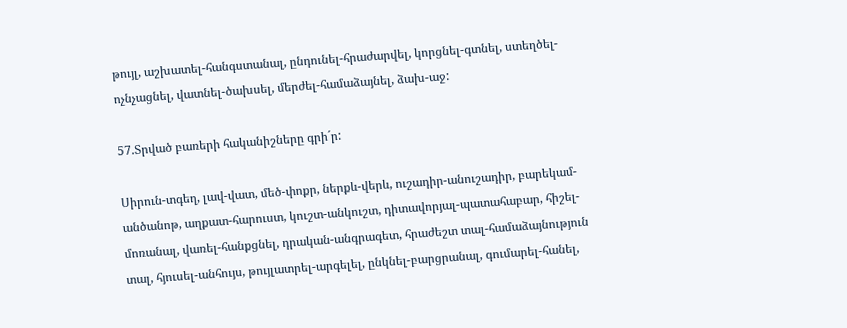թույլ, աշխատել-հանգստանալ, ընդունել-հրաժարվել, կորցնել-գտնել, ստեղծել-ոչնչացնել, վատնել-ծախսել, մերժել-համաձայնել, ձախ-աջ:

57.Տրված բառերի հականիշները գրի´ր:

Սիրուն-տգեղ, լավ-վատ, մեծ-փոքր, ներքև-վերև, ուշադիր-անուշադիր, բարեկամ-անծանոթ, աղքատ-հարուստ, կուշտ-անկուշտ, դիտավորյալ-պատահաբար, հիշել-մոռանալ, վառել-հանքցնել, դրական-անգրագետ, հրաժեշտ տալ-համաձայնություն տալ, հյուսել-անհույս, թույլատրել-արգելել, ընկնել-բարցրանալ, գումարել-հանել,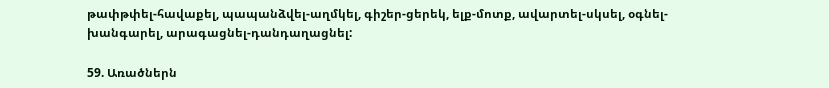թափթփել-հավաքել, պապանձվել-աղմկել, գիշեր-ցերեկ, ելք-մոտք, ավարտել-սկսել, օգնել-խանգարել, արագացնել-դանդաղացնել:

59. Առածներն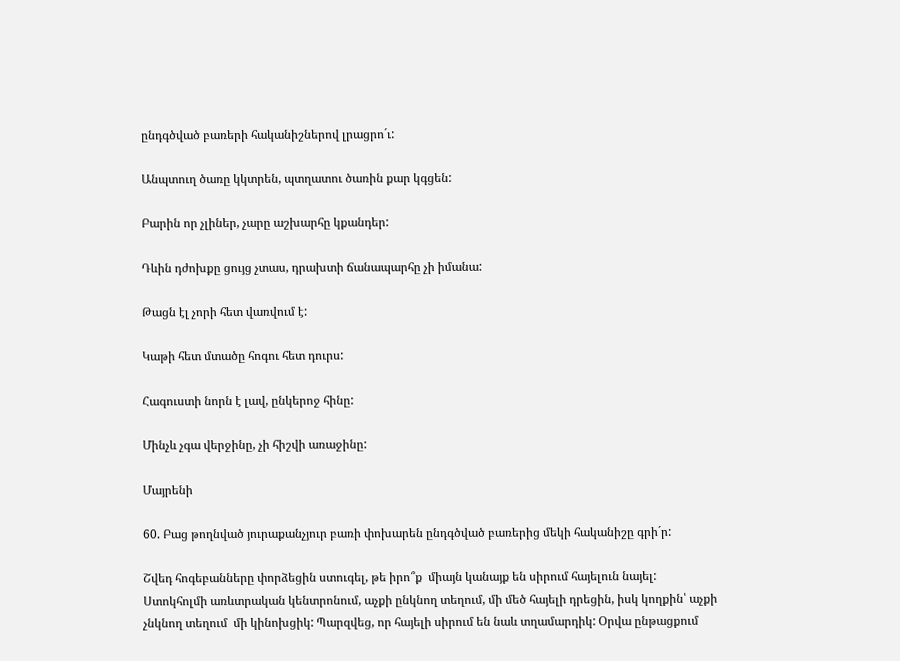ընդգծված բառերի հականիշներով լրացրո´ւ:

Անպտուղ ծառը կկտրեն, պտղատու ծառին քար կգցեն:

Բարին որ չլիներ, չարը աշխարհը կքանդեր:

Դևին դժոխքը ցույց չտաս, դրախտի ճանապարհը չի իմանա:

Թացն էլ չորի հետ վառվում է:

Կաթի հետ մտածը հոգու հետ դուրս:

Հագուստի նորն է լավ, ընկերոջ հինը:

Մինչև չգա վերջինը, չի հիշվի առաջինը:

Մայրենի

60. Բաց թողնված յուրաքանչյուր բառի փոխարեն ընդգծված բառերից մեկի հականիշը գրի´ր:

Շվեդ հոգեբանները փորձեցին ստուգել, թե իրո՞ք  միայն կանայք են սիրում հայելուն նայել: Ստոկհոլմի առևտրական կենտրոնում, աչքի ընկնող տեղում, մի մեծ հայելի դրեցին, իսկ կողքին՝ աչքի չնկնող տեղում  մի կինոխցիկ: Պարզվեց, որ հայելի սիրում են նաև տղամարդիկ: Օրվա ընթացքում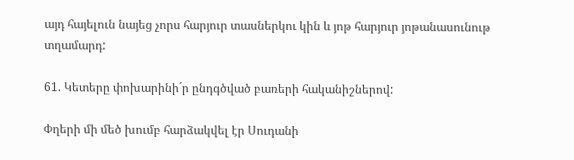այդ հայելուն նայեց չորս հարյուր տասներկու կին և յոթ հարյուր յոթանասունութ տղամարդ:

61. Կետերը փոխարինի´ր ընդգծված բառերի հականիշներով:

Փղերի մի մեծ խումբ հարձակվել էր Սուդանի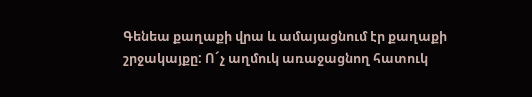Գենեա քաղաքի վրա և ամայացնում էր քաղաքի շրջակայքը: Ո´չ աղմուկ առաջացնող հատուկ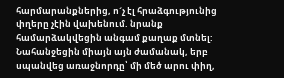հարմարանքներից, ո´չ էլ հրաձգությունից  փղերը չէին վախենում. նրանք համարձակվեցին անգամ քաղաք մտնել: Նահանջեցին միայն այն ժամանակ, երբ սպանվեց առաջնորդը՝ մի մեծ արու փիղ,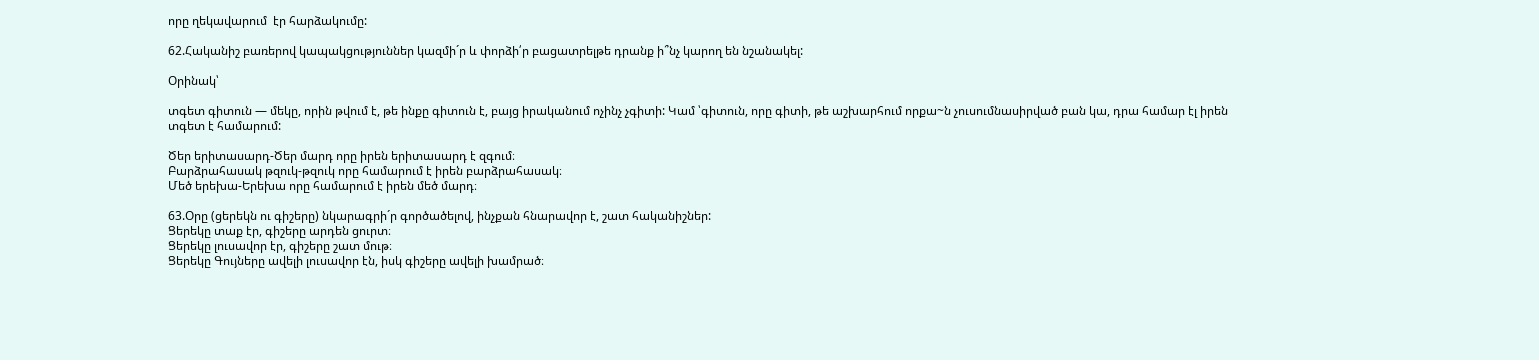որը ղեկավարում  էր հարձակումը:

62.Հականիշ բառերով կապակցություններ կազմի´ր և փորձի՛ր բացատրելթե դրանք ի՞նչ կարող են նշանակել:

Օրինակ՝

տգետ գիտուն — մեկը, որին թվում է, թե ինքը գիտուն է, բայց իրականում ոչինչ չգիտի: Կամ ՝գիտուն, որը գիտի, թե աշխարհում որքա~ն չուսումնասիրված բան կա, դրա համար էլ իրեն տգետ է համարում:

Ծեր երիտասարդ-Ծեր մարդ որը իրեն երիտասարդ է զգում։
Բարձրահասակ թզուկ-թզուկ որը համարում է իրեն բարձրահասակ։
Մեծ երեխա-Երեխա որը համարում է իրեն մեծ մարդ։

63.Օրը (ցերեկն ու գիշերը) նկարագրի´ր գործածելով, ինչքան հնարավոր է, շատ հականիշներ:
Ցերեկը տաք էր, գիշերը արդեն ցուրտ։
Ցերեկը լուսավոր էր, գիշերը շատ մութ։
Ցերեկը Գույները ավելի լուսավոր էն, իսկ գիշերը ավելի խամրած։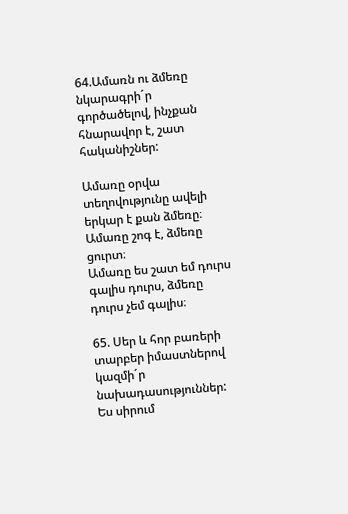64.Ամառն ու ձմեռը նկարագրի´ր գործածելով, ինչքան հնարավոր է, շատ հականիշներ:

Ամառը օրվա տեղովությունը ավելի երկար է քան ձմեռը։
Ամառը շոգ է, ձմեռը ցուրտ։
Ամառը ես շատ եմ դուրս գալիս դուրս, ձմեռը դուրս չեմ գալիս։

65. Սեր և հոր բառերի տարբեր իմաստներով կազմի´ր նախադասություններ:
Ես սիրում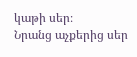կաթի սեր։
Նրանց աչքերից սեր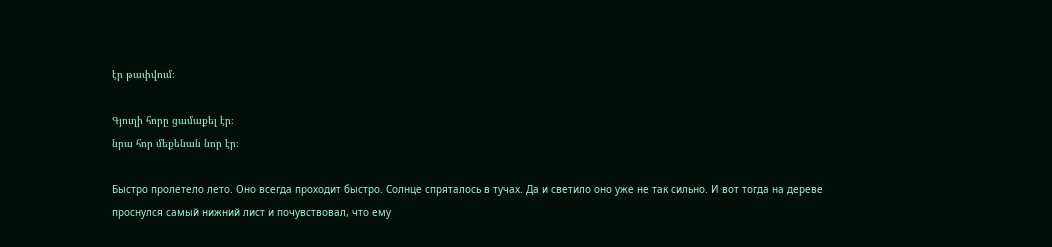էր թափվում։

Գյուղի հորը ցամաքել էր։
նրա հոր մեքենան նոր էր։

Быстро пролетело лето. Оно всегда проходит быстро. Солнце спряталось в тучах. Да и светило оно уже не так сильно. И вот тогда на дереве проснулся самый нижний лист и почувствовал, что ему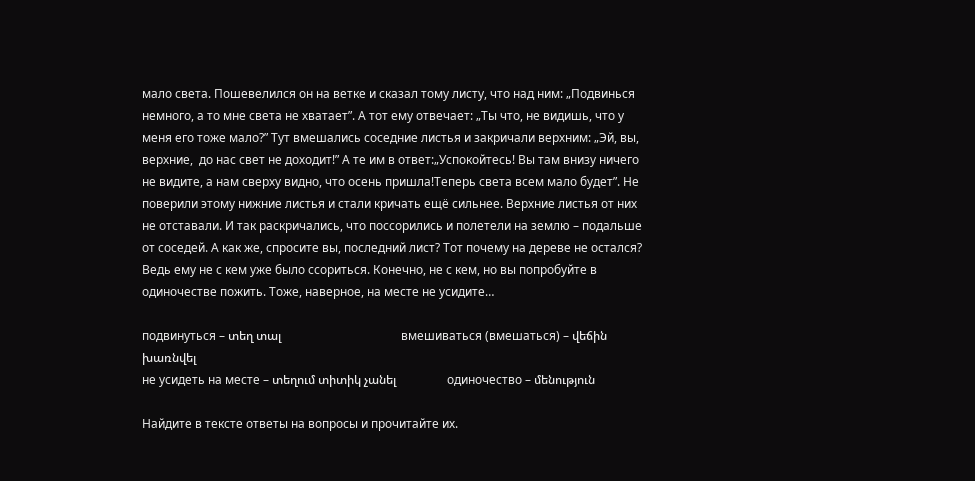мало света. Пошевелился он на ветке и сказал тому листу, что над ним: „Подвинься немного, а то мне света не хватает”. А тот ему отвечает: „Ты что, не видишь, что у меня его тоже мало?” Тут вмешались соседние листья и закричали верхним: „Эй, вы, верхние,  до нас свет не доходит!” А те им в ответ:„Успокойтесь! Вы там внизу ничего не видите, а нам сверху видно, что осень пришла!Теперь света всем мало будет”. Не поверили этому нижние листья и стали кричать ещё сильнее. Верхние листья от них не отставали. И так раскричались, что поссорились и полетели на землю – подальше от соседей. А как же, спросите вы, последний лист? Тот почему на дереве не остался? Ведь ему не с кем уже было ссориться. Конечно, не с кем, но вы попробуйте в одиночестве пожить. Тоже, наверное, на месте не усидите…

подвинуться – տեղ տալ                                        вмешиваться (вмешаться) – վեճին խառնվել
не усидеть на месте – տեղում տիտիկ չանել                 одиночество – մենություն

Найдите в тексте ответы на вопросы и прочитайте их.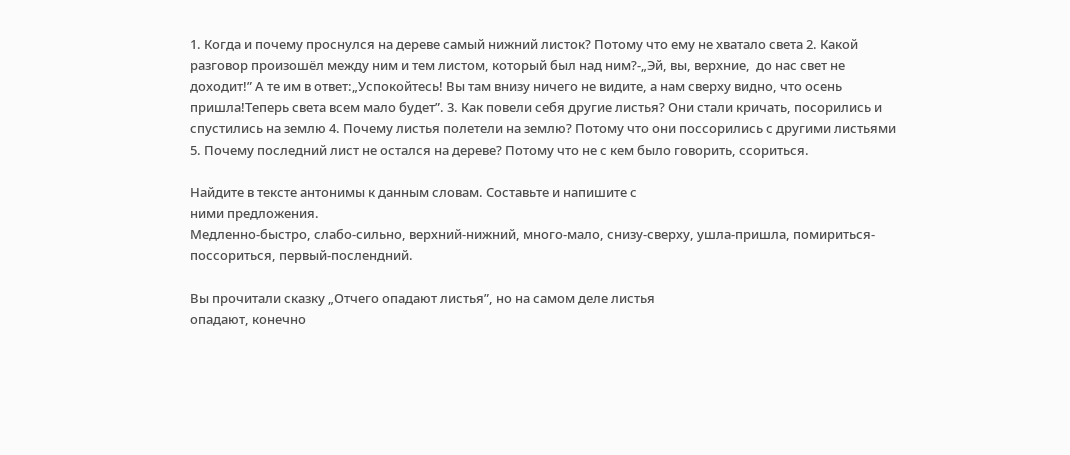1. Когда и почему проснулся на дереве самый нижний листок? Потому что ему не хватало света 2. Какой разговор произошёл между ним и тем листом, который был над ним?-„Эй, вы, верхние,  до нас свет не доходит!” А те им в ответ:„Успокойтесь! Вы там внизу ничего не видите, а нам сверху видно, что осень пришла!Теперь света всем мало будет”. 3. Как повели себя другие листья? Они стали кричать, посорились и спустились на землю 4. Почему листья полетели на землю? Потому что они поссорились с другими листьями 5. Почему последний лист не остался на дереве? Потому что не с кем было говорить, ссориться.

Найдите в тексте антонимы к данным словам. Составьте и напишите с
ними предложения.
Медленно-быстро, слабо-сильно, верхний-нижний, много-мало, снизу-сверху, ушла-пришла, помириться-поссориться, первый-послендний.

Вы прочитали сказку „Отчего опадают листья”, но на самом деле листья
опадают, конечно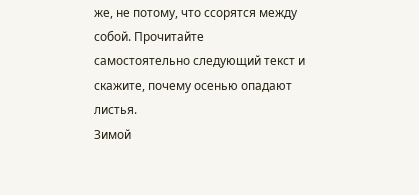же, не потому, что ссорятся между собой. Прочитайте
самостоятельно следующий текст и скажите, почему осенью опадают
листья.
Зимой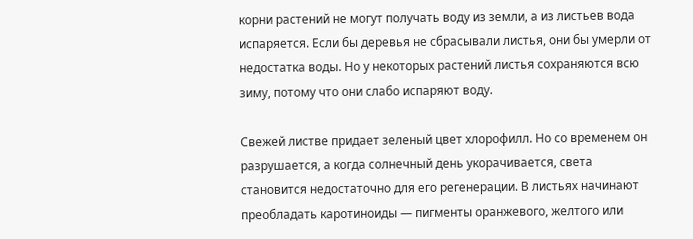корни растений не могут получать воду из земли, а из листьев вода испаряется. Если бы деревья не сбрасывали листья, они бы умерли от недостатка воды. Но у некоторых растений листья сохраняются всю зиму, потому что они слабо испаряют воду.

Свежей листве придает зеленый цвет хлорофилл. Но со временем он разрушается, а когда солнечный день укорачивается, света становится недостаточно для его регенерации. В листьях начинают преобладать каротиноиды — пигменты оранжевого, желтого или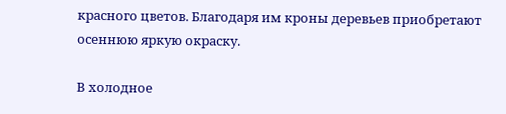красного цветов. Благодаря им кроны деревьев приобретают осеннюю яркую окраску.

В холодное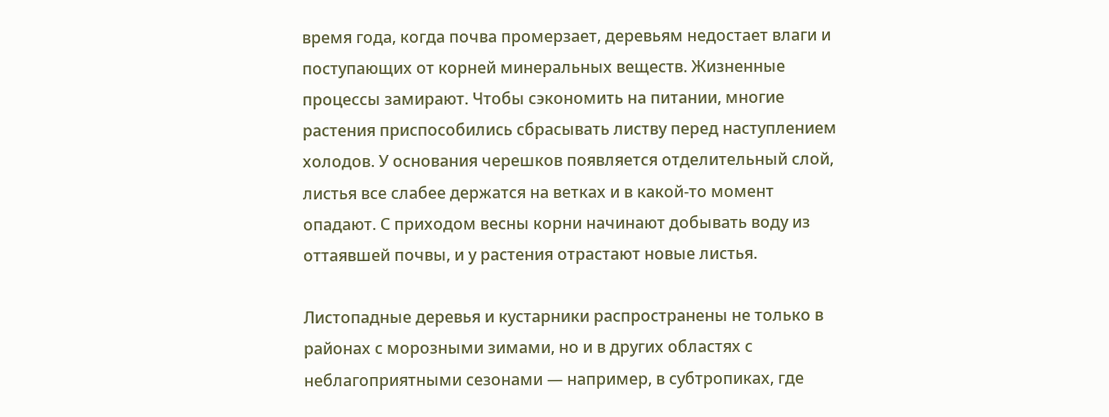время года, когда почва промерзает, деревьям недостает влаги и поступающих от корней минеральных веществ. Жизненные процессы замирают. Чтобы сэкономить на питании, многие растения приспособились сбрасывать листву перед наступлением холодов. У основания черешков появляется отделительный слой, листья все слабее держатся на ветках и в какой-то момент опадают. С приходом весны корни начинают добывать воду из оттаявшей почвы, и у растения отрастают новые листья.

Листопадные деревья и кустарники распространены не только в районах с морозными зимами, но и в других областях с неблагоприятными сезонами — например, в субтропиках, где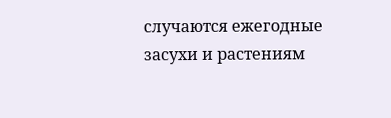случаются ежегодные засухи и растениям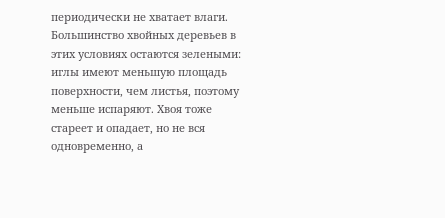периодически не хватает влаги. Большинство хвойных деревьев в этих условиях остаются зелеными: иглы имеют меньшую площадь поверхности, чем листья, поэтому меньше испаряют. Хвоя тоже стареет и опадает, но не вся одновременно, а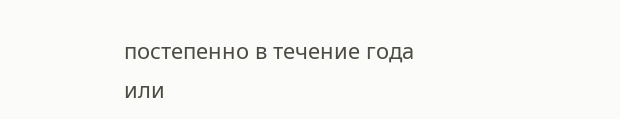постепенно в течение года или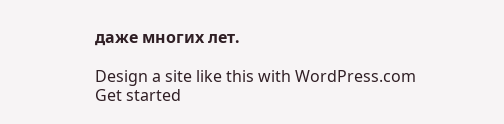даже многих лет.

Design a site like this with WordPress.com
Get started